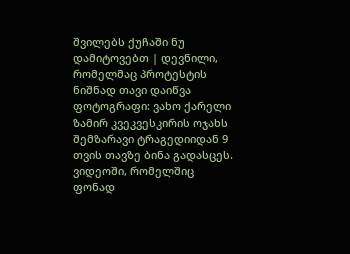შვილებს ქუჩაში ნუ დამიტოვებთ | დევნილი, რომელმაც პროტესტის ნიშნად თავი დაიწვა
ფოტოგრაფი: ვახო ქარელი
ზამირ კვეკვესკირის ოჯახს შემზარავი ტრაგედიიდან 9 თვის თავზე ბინა გადასცეს.
ვიდეოში, რომელშიც ფონად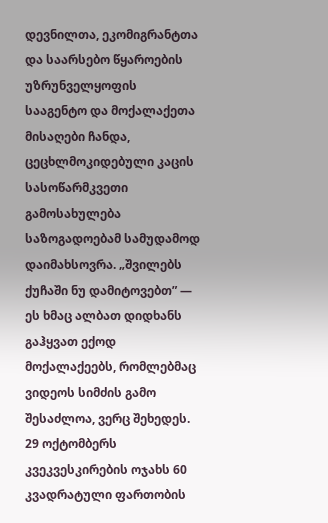დევნილთა, ეკომიგრანტთა და საარსებო წყაროების უზრუნველყოფის სააგენტო და მოქალაქეთა მისაღები ჩანდა, ცეცხლმოკიდებული კაცის სასოწარმკვეთი გამოსახულება საზოგადოებამ სამუდამოდ დაიმახსოვრა. „შვილებს ქუჩაში ნუ დამიტოვებთ” — ეს ხმაც ალბათ დიდხანს გაჰყვათ ექოდ მოქალაქეებს, რომლებმაც ვიდეოს სიმძის გამო შესაძლოა, ვერც შეხედეს.
29 ოქტომბერს კვეკვესკირების ოჯახს 60 კვადრატული ფართობის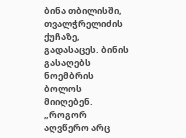ბინა თბილისში, თვალჭრელიძის ქუჩაზე, გადასაცეს. ბინის გასაღებს ნოემბრის ბოლოს მიიღებენ.
„როგორ აღვწერო არც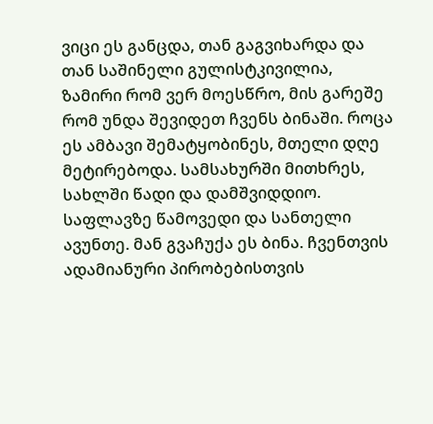ვიცი ეს განცდა, თან გაგვიხარდა და თან საშინელი გულისტკივილია, ზამირი რომ ვერ მოესწრო, მის გარეშე რომ უნდა შევიდეთ ჩვენს ბინაში. როცა ეს ამბავი შემატყობინეს, მთელი დღე მეტირებოდა. სამსახურში მითხრეს, სახლში წადი და დამშვიდდიო. საფლავზე წამოვედი და სანთელი ავუნთე. მან გვაჩუქა ეს ბინა. ჩვენთვის ადამიანური პირობებისთვის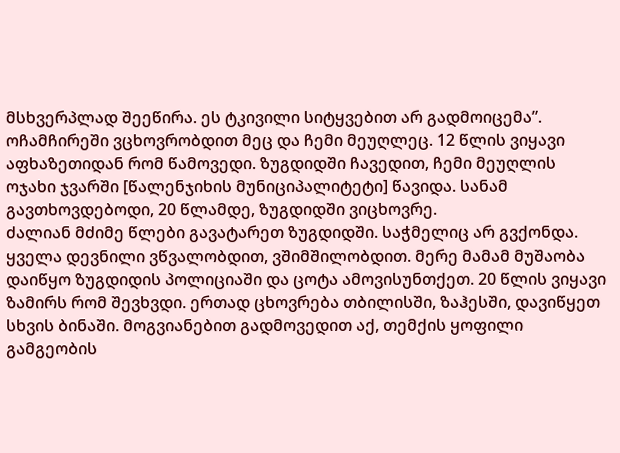მსხვერპლად შეეწირა. ეს ტკივილი სიტყვებით არ გადმოიცემა”.
ოჩამჩირეში ვცხოვრობდით მეც და ჩემი მეუღლეც. 12 წლის ვიყავი აფხაზეთიდან რომ წამოვედი. ზუგდიდში ჩავედით, ჩემი მეუღლის ოჯახი ჯვარში [წალენჯიხის მუნიციპალიტეტი] წავიდა. სანამ გავთხოვდებოდი, 20 წლამდე, ზუგდიდში ვიცხოვრე.
ძალიან მძიმე წლები გავატარეთ ზუგდიდში. საჭმელიც არ გვქონდა. ყველა დევნილი ვწვალობდით, ვშიმშილობდით. მერე მამამ მუშაობა დაიწყო ზუგდიდის პოლიციაში და ცოტა ამოვისუნთქეთ. 20 წლის ვიყავი ზამირს რომ შევხვდი. ერთად ცხოვრება თბილისში, ზაჰესში, დავიწყეთ სხვის ბინაში. მოგვიანებით გადმოვედით აქ, თემქის ყოფილი გამგეობის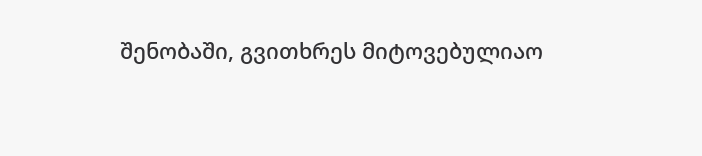შენობაში, გვითხრეს მიტოვებულიაო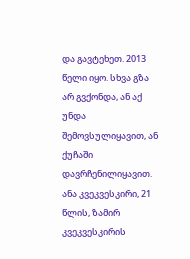და გავტეხეთ. 2013 წელი იყო. სხვა გზა არ გვქონდა, ან აქ უნდა შემოვსულიყავით, ან ქუჩაში დავრჩენილიყავით.
ანა კვეკვესკირი, 21 წლის, ზამირ კვეკვესკირის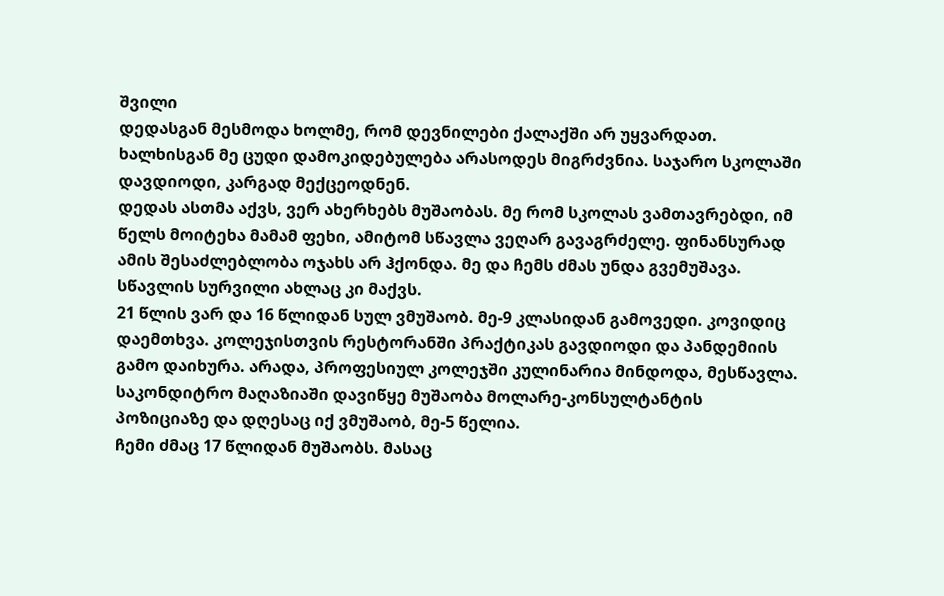შვილი
დედასგან მესმოდა ხოლმე, რომ დევნილები ქალაქში არ უყვარდათ. ხალხისგან მე ცუდი დამოკიდებულება არასოდეს მიგრძვნია. საჯარო სკოლაში დავდიოდი, კარგად მექცეოდნენ.
დედას ასთმა აქვს, ვერ ახერხებს მუშაობას. მე რომ სკოლას ვამთავრებდი, იმ წელს მოიტეხა მამამ ფეხი, ამიტომ სწავლა ვეღარ გავაგრძელე. ფინანსურად ამის შესაძლებლობა ოჯახს არ ჰქონდა. მე და ჩემს ძმას უნდა გვემუშავა. სწავლის სურვილი ახლაც კი მაქვს.
21 წლის ვარ და 16 წლიდან სულ ვმუშაობ. მე-9 კლასიდან გამოვედი. კოვიდიც დაემთხვა. კოლეჯისთვის რესტორანში პრაქტიკას გავდიოდი და პანდემიის გამო დაიხურა. არადა, პროფესიულ კოლეჯში კულინარია მინდოდა, მესწავლა. საკონდიტრო მაღაზიაში დავიწყე მუშაობა მოლარე-კონსულტანტის პოზიციაზე და დღესაც იქ ვმუშაობ, მე-5 წელია.
ჩემი ძმაც 17 წლიდან მუშაობს. მასაც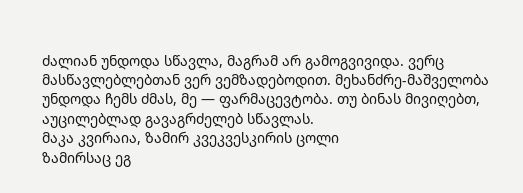ძალიან უნდოდა სწავლა, მაგრამ არ გამოგვივიდა. ვერც მასწავლებლებთან ვერ ვემზადებოდით. მეხანძრე-მაშველობა უნდოდა ჩემს ძმას, მე — ფარმაცევტობა. თუ ბინას მივიღებთ, აუცილებლად გავაგრძელებ სწავლას.
მაკა კვირაია, ზამირ კვეკვესკირის ცოლი
ზამირსაც ეგ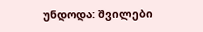უნდოდა: შვილები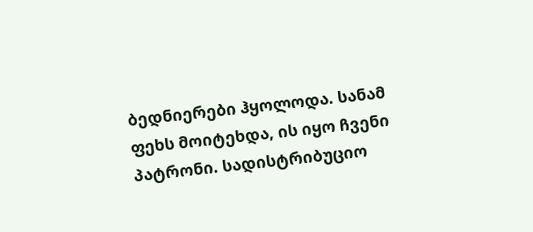ბედნიერები ჰყოლოდა. სანამ ფეხს მოიტეხდა, ის იყო ჩვენი პატრონი. სადისტრიბუციო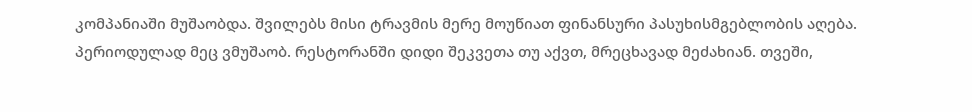კომპანიაში მუშაობდა. შვილებს მისი ტრავმის მერე მოუწიათ ფინანსური პასუხისმგებლობის აღება.
პერიოდულად მეც ვმუშაობ. რესტორანში დიდი შეკვეთა თუ აქვთ, მრეცხავად მეძახიან. თვეში,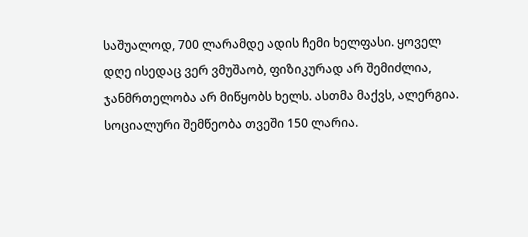საშუალოდ, 700 ლარამდე ადის ჩემი ხელფასი. ყოველ დღე ისედაც ვერ ვმუშაობ, ფიზიკურად არ შემიძლია, ჯანმრთელობა არ მიწყობს ხელს. ასთმა მაქვს, ალერგია.
სოციალური შემწეობა თვეში 150 ლარია.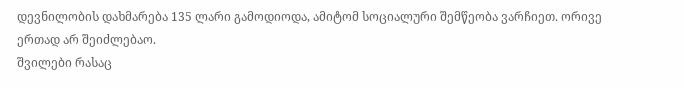დევნილობის დახმარება 135 ლარი გამოდიოდა, ამიტომ სოციალური შემწეობა ვარჩიეთ. ორივე ერთად არ შეიძლებაო.
შვილები რასაც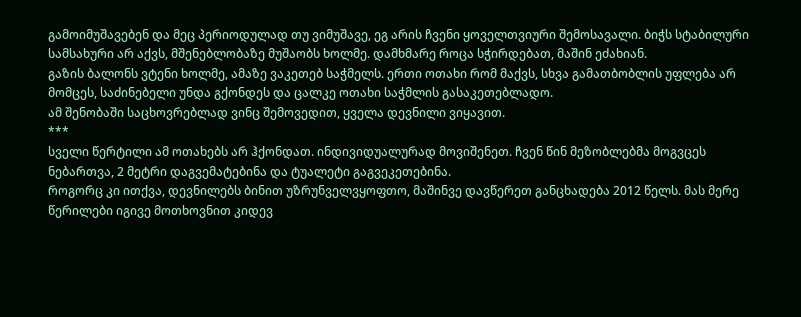გამოიმუშავებენ და მეც პერიოდულად თუ ვიმუშავე, ეგ არის ჩვენი ყოველთვიური შემოსავალი. ბიჭს სტაბილური სამსახური არ აქვს, მშენებლობაზე მუშაობს ხოლმე. დამხმარე როცა სჭირდებათ, მაშინ ეძახიან.
გაზის ბალონს ვტენი ხოლმე, ამაზე ვაკეთებ საჭმელს. ერთი ოთახი რომ მაქვს, სხვა გამათბობლის უფლება არ მომცეს, საძინებელი უნდა გქონდეს და ცალკე ოთახი საჭმლის გასაკეთებლადო.
ამ შენობაში საცხოვრებლად ვინც შემოვედით, ყველა დევნილი ვიყავით.
***
სველი წერტილი ამ ოთახებს არ ჰქონდათ. ინდივიდუალურად მოვიშენეთ. ჩვენ წინ მეზობლებმა მოგვცეს ნებართვა, 2 მეტრი დაგვემატებინა და ტუალეტი გაგვეკეთებინა.
როგორც კი ითქვა, დევნილებს ბინით უზრუნველვყოფთო, მაშინვე დავწერეთ განცხადება 2012 წელს. მას მერე წერილები იგივე მოთხოვნით კიდევ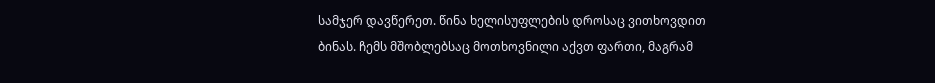სამჯერ დავწერეთ. წინა ხელისუფლების დროსაც ვითხოვდით ბინას. ჩემს მშობლებსაც მოთხოვნილი აქვთ ფართი, მაგრამ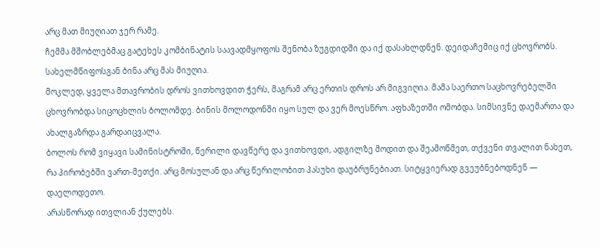არც მათ მიუღიათ ჯერ რამე.
ჩემმა მშობლებმაც გატეხეს კომბინატის საავადმყოფოს შენობა ზუგდიდში და იქ დასახლდნენ. დეიდაჩემიც იქ ცხოვრობს. სახელმწიფოსგან ბინა არც მას მიუღია.
მოკლედ, ყველა მთავრობის დროს ვითხოვდით ჭერს, მაგრამ არც ერთის დროს არ მიგვიღია. მამა საერთო საცხოვრებელში ცხოვრობდა სიცოცხლის ბოლომდე. ბინის მოლოდონში იყო სულ და ვერ მოესწრო. აფხაზეთში ომობდა. სიმსივნე დაემართა და ახალგაზრდა გარდაიცვალა.
ბოლოს რომ ვიყავი სამინისტროში, წერილი დავწერე და ვითხოვდი, ადგილზე მოდით და შეამოწმეთ, თქვენი თვალით ნახეთ, რა პირობებში ვართ-მეთქი. არც მოსულან და არც წერილობით პასუხი დაუბრუნებიათ. სიტყვიერად გვეუბნებოდნენ — დაელოდეთო.
არასწორად ითვლიან ქულებს.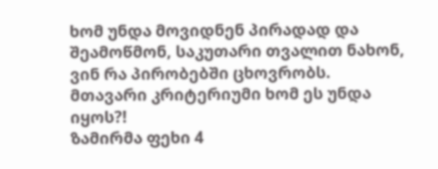ხომ უნდა მოვიდნენ პირადად და შეამოწმონ, საკუთარი თვალით ნახონ, ვინ რა პირობებში ცხოვრობს. მთავარი კრიტერიუმი ხომ ეს უნდა იყოს?!
ზამირმა ფეხი 4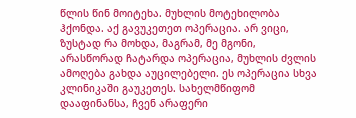წლის წინ მოიტეხა. მუხლის მოტეხილობა ჰქონდა. აქ გავუკეთეთ ოპერაცია. არ ვიცი, ზუსტად რა მოხდა, მაგრამ, მე მგონი, არასწორად ჩატარდა ოპერაცია, მუხლის ძვლის ამოღება გახდა აუცილებელი. ეს ოპერაცია სხვა კლინიკაში გაუკეთეს. სახელმწიფომ დააფინანსა, ჩვენ არაფერი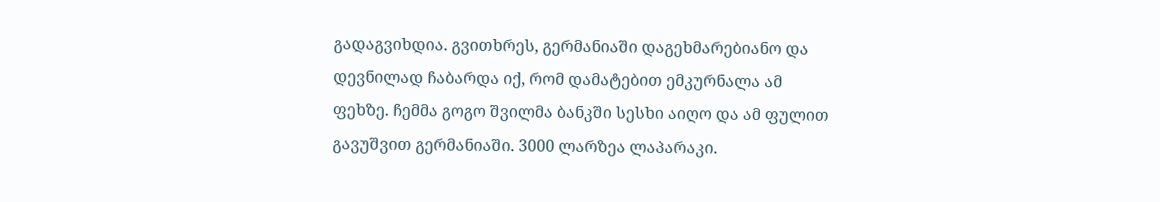გადაგვიხდია. გვითხრეს, გერმანიაში დაგეხმარებიანო და დევნილად ჩაბარდა იქ, რომ დამატებით ემკურნალა ამ ფეხზე. ჩემმა გოგო შვილმა ბანკში სესხი აიღო და ამ ფულით გავუშვით გერმანიაში. 3000 ლარზეა ლაპარაკი.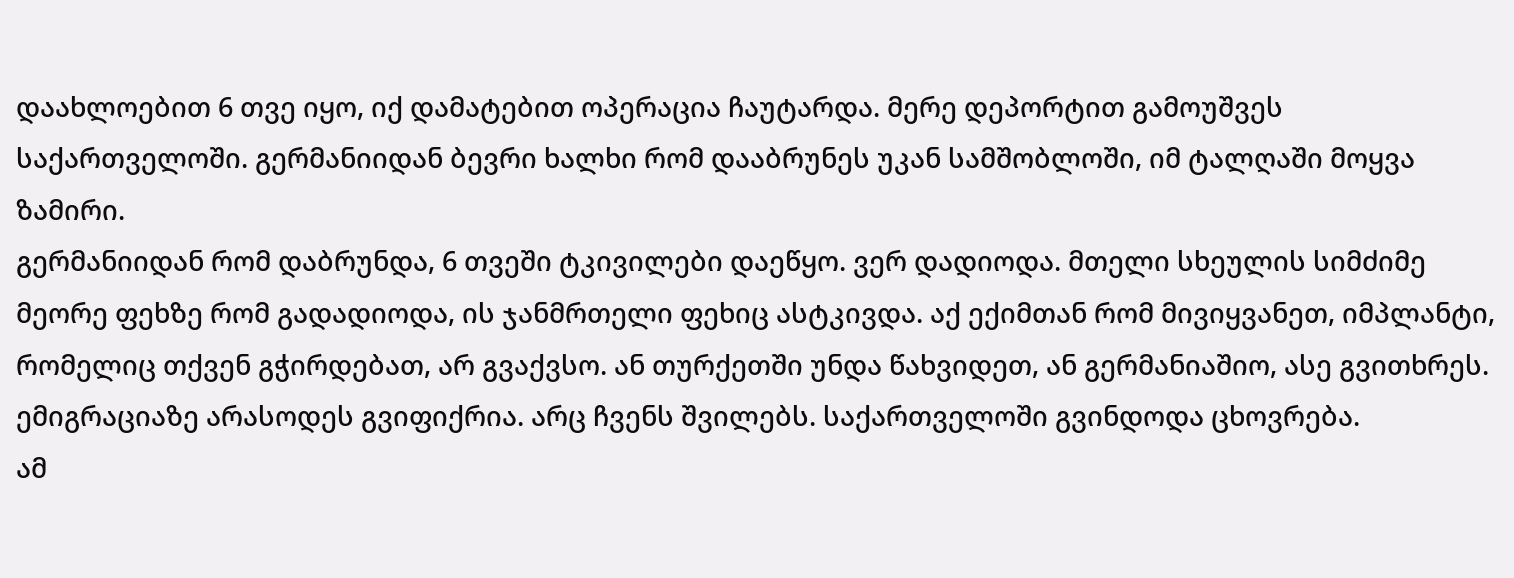დაახლოებით 6 თვე იყო, იქ დამატებით ოპერაცია ჩაუტარდა. მერე დეპორტით გამოუშვეს საქართველოში. გერმანიიდან ბევრი ხალხი რომ დააბრუნეს უკან სამშობლოში, იმ ტალღაში მოყვა ზამირი.
გერმანიიდან რომ დაბრუნდა, 6 თვეში ტკივილები დაეწყო. ვერ დადიოდა. მთელი სხეულის სიმძიმე მეორე ფეხზე რომ გადადიოდა, ის ჯანმრთელი ფეხიც ასტკივდა. აქ ექიმთან რომ მივიყვანეთ, იმპლანტი, რომელიც თქვენ გჭირდებათ, არ გვაქვსო. ან თურქეთში უნდა წახვიდეთ, ან გერმანიაშიო, ასე გვითხრეს.
ემიგრაციაზე არასოდეს გვიფიქრია. არც ჩვენს შვილებს. საქართველოში გვინდოდა ცხოვრება.
ამ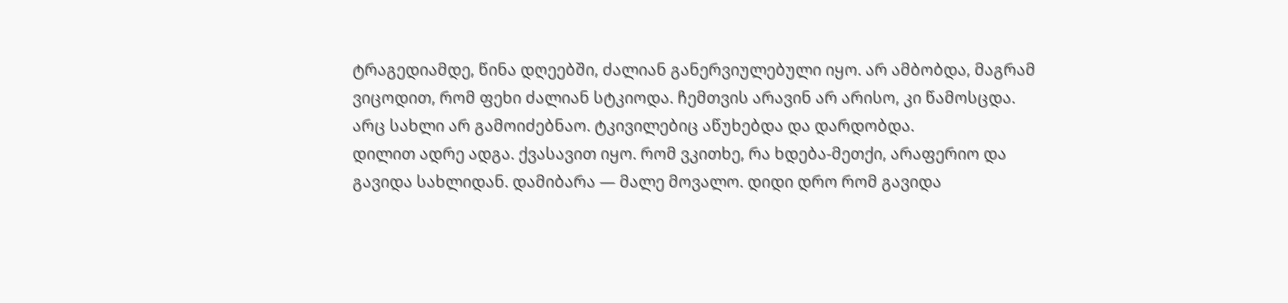ტრაგედიამდე, წინა დღეებში, ძალიან განერვიულებული იყო. არ ამბობდა, მაგრამ ვიცოდით, რომ ფეხი ძალიან სტკიოდა. ჩემთვის არავინ არ არისო, კი წამოსცდა. არც სახლი არ გამოიძებნაო. ტკივილებიც აწუხებდა და დარდობდა.
დილით ადრე ადგა. ქვასავით იყო. რომ ვკითხე, რა ხდება-მეთქი, არაფერიო და გავიდა სახლიდან. დამიბარა — მალე მოვალო. დიდი დრო რომ გავიდა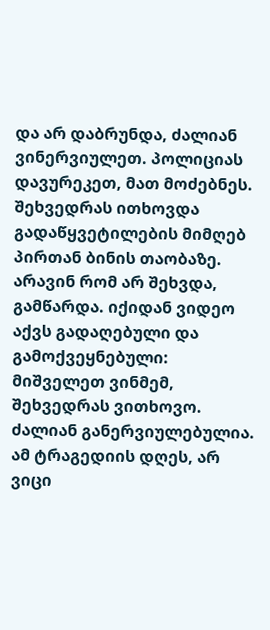და არ დაბრუნდა, ძალიან ვინერვიულეთ. პოლიციას დავურეკეთ, მათ მოძებნეს.
შეხვედრას ითხოვდა გადაწყვეტილების მიმღებ პირთან ბინის თაობაზე. არავინ რომ არ შეხვდა, გამწარდა. იქიდან ვიდეო აქვს გადაღებული და გამოქვეყნებული: მიშველეთ ვინმემ, შეხვედრას ვითხოვო. ძალიან განერვიულებულია.
ამ ტრაგედიის დღეს, არ ვიცი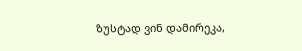ზუსტად ვინ დამირეკა,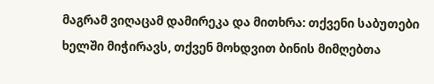მაგრამ ვიღაცამ დამირეკა და მითხრა: თქვენი საბუთები ხელში მიჭირავს, თქვენ მოხდვით ბინის მიმღებთა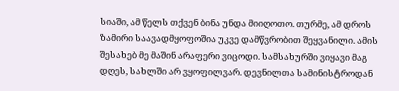სიაში, ამ წელს თქვენ ბინა უნდა მიიღოთო. თურმე, ამ დროს ზამირი საავადმყოფოშია უკვე დამწვრობით შეყვანილი. ამის შესახებ მე მაშინ არაფერი ვიცოდი. სამსახურში ვიყავი მაგ დღეს, სახლში არ ვყოფილვარ. დევნილთა სამინისტროდან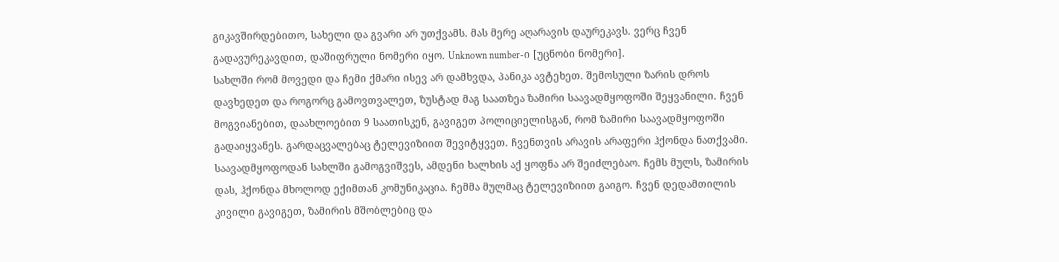გიკავშირდებითო, სახელი და გვარი არ უთქვამს. მას მერე აღარავის დაურეკავს. ვერც ჩვენ გადავურეკავდით, დაშიფრული ნომერი იყო. Unknown number-ი [უცნობი ნომერი].
სახლში რომ მოვედი და ჩემი ქმარი ისევ არ დამხვდა, პანიკა ავტეხეთ. შემოსული ზარის დროს დავხედეთ და როგორც გამოვთვალეთ, ზუსტად მაგ საათზეა ზამირი საავადმყოფოში შეყვანილი. ჩვენ მოგვიანებით, დაახლოებით 9 საათისკენ, გავიგეთ პოლიციელისგან, რომ ზამირი საავადმყოფოში გადაიყვანეს. გარდაცვალებაც ტელევიზიით შევიტყვეთ. ჩვენთვის არავის არაფერი ჰქონდა ნათქვამი. საავადმყოფოდან სახლში გამოგვიშვეს, ამდენი ხალხის აქ ყოფნა არ შეიძლებაო. ჩემს მულს, ზამირის დას, ჰქონდა მხოლოდ ექიმთან კომუნიკაცია. ჩემმა მულმაც ტელევიზიით გაიგო. ჩვენ დედამთილის კივილი გავიგეთ, ზამირის მშობლებიც და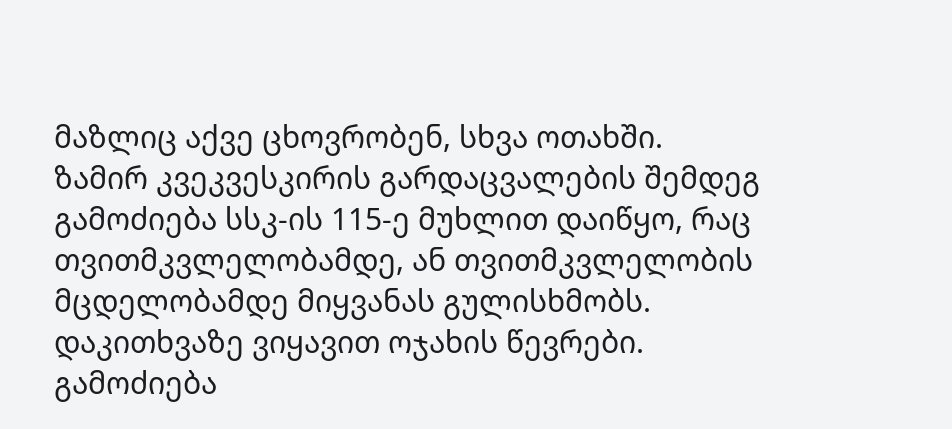მაზლიც აქვე ცხოვრობენ, სხვა ოთახში.
ზამირ კვეკვესკირის გარდაცვალების შემდეგ გამოძიება სსკ-ის 115-ე მუხლით დაიწყო, რაც თვითმკვლელობამდე, ან თვითმკვლელობის მცდელობამდე მიყვანას გულისხმობს. დაკითხვაზე ვიყავით ოჯახის წევრები. გამოძიება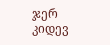ჯერ კიდევ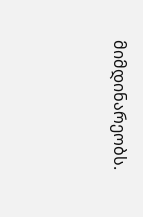მიმდინარეობს.